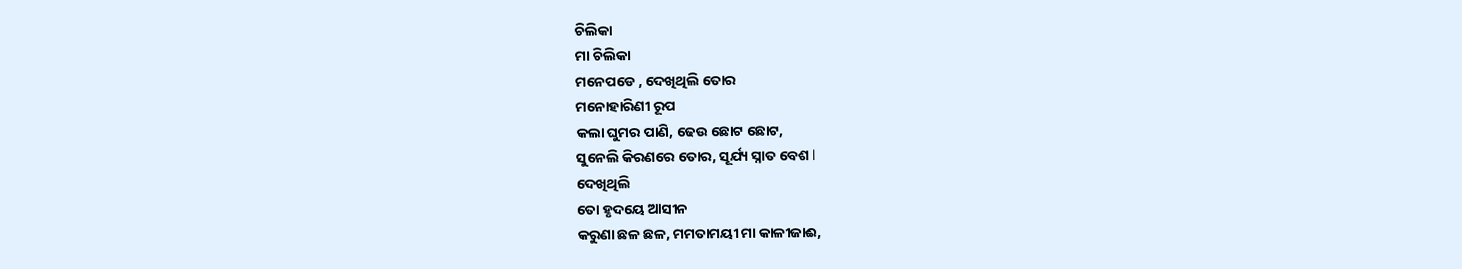ଚିଲିକା
ମା ଚିଲିକା
ମନେପଡେ , ଦେଖିଥିଲି ତୋର
ମନୋହାରିଣୀ ରୂପ
କଲା ଘୁମର ପାଣି, ଢେଉ ଛୋଟ ଛୋଟ,
ସୁନେଲି କିରଣରେ ତୋର, ସୂର୍ଯ୍ୟ ସ୍ନାତ ବେଶ l
ଦେଖିଥିଲି
ତୋ ହୃଦୟେ ଆସୀନ
କରୁଣା ଛଳ ଛଳ, ମମତାମୟୀ ମା କାଳୀଜାଈ,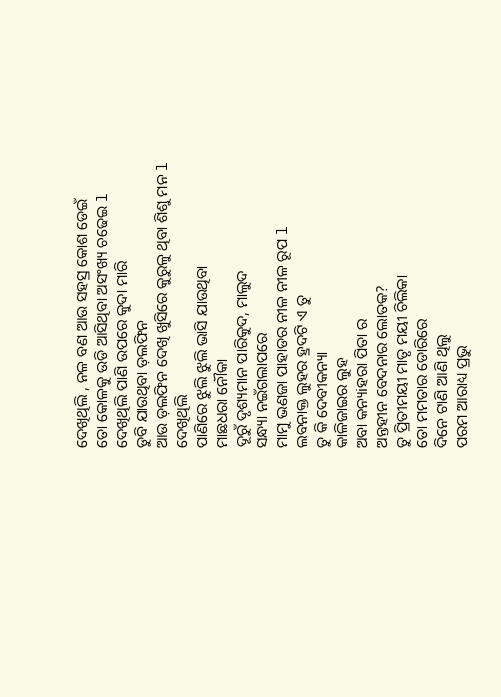ଦେଖିଥିଲି , ନଳ ବଣ ଆଉ ସହସ୍ର କୋଶ ଡେଇଁ
ତୋ କୋଳକୁ ଉଡି ଆସିଥିବା ଅସଂଖ୍ୟ ଚଢେଇ l
ଦେଖିଥିଲି ପାଣି ଉପରେ କୁଦା ମାରି
ଡୁବି ଯାଉଥିବା ଡ଼ଲଫିନ
ଆଉ ଡ଼ଲଫିନ ଦେଖି ଖୁସିରେ କୁରୁଳୁ ଥିବା ଶିଶୁ ମନ l
ଦେଖିଥିଲି
ପାଣିରେ ଝୁଲି ଝୁଲି ଭାସି ଯାଉଥିବା
ମାଛଧରା ନୌକା
ଦୂରୁଁ ଦୃଶ୍ୟମାନ ପାରିକୁଦ, ମାଲୁଦ
ସନ୍ଧ୍ୟା ନଇଁଗଲାପରେ
ମାମୁ ଭଣଜା ପାହାଡର ନୀଳ ନୀଳ ରୂପ l
ଲବନାକ୍ତ ଲୁହର ହ୍ରଦଟି ଏ ତୁ
ତୁ କି ଦେବୀକନ୍ୟା
କାଳିଜାଇର ଲୁହ
ଅବା କନ୍ୟiହରା ପିତା ର
ଅନ୍ତହୀନ ବେଦନାର ଲୋତକ?
ତୁ ପ୍ରିତୀମୟୀ ମାତୃ ମୟୀ ଚିଲିକା
ତୋ ମମତାର ଡୋରିରେ
ଦିନେ ଟାଣି ଆଣି ଥିଲୁ
ପରମ ଆରାଧ୍ୟ ପ୍ରଭୁ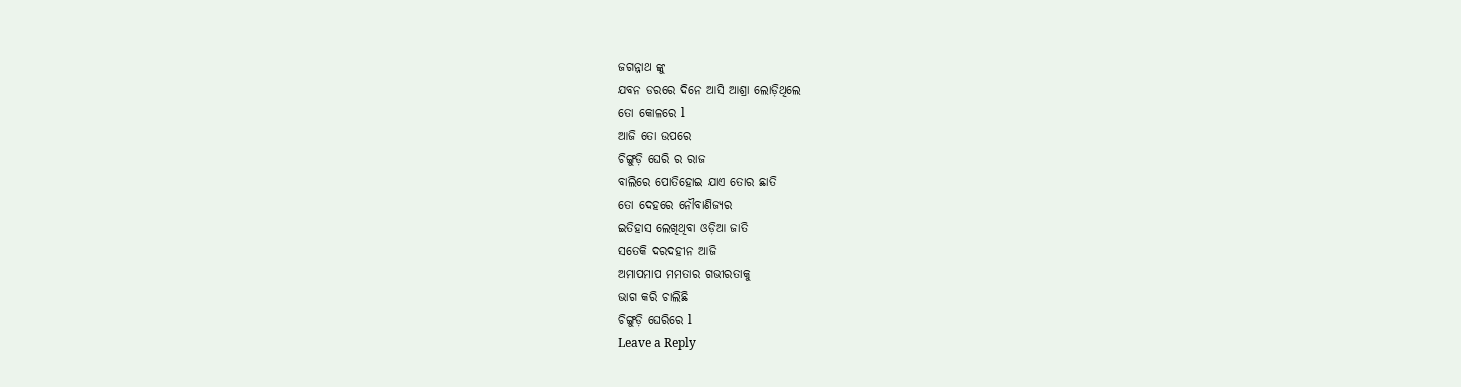ଜଗନ୍ନାଥ ଙ୍କୁ
ଯବନ ଡରରେ ଦିନେ ଆସି ଆଶ୍ରା ଲୋଡ଼ିଥିଲେ
ତୋ କୋଳରେ l
ଆଜି ତୋ ଉପରେ
ଚିଙ୍ଗୁଡ଼ି ଘେରି ର ରାଜ
ବାଲିରେ ପୋତିହୋଇ ଯାଏ ତୋର ଛାତି
ତୋ ଦେହରେ ନୌବାଣିଜ୍ୟର
ଇତିହାସ ଲେଖିଥିବା ଓଡ଼ିଆ ଜାତି
ସତେକି ଦରଦହୀନ ଆଜି
ଅମାପମାପ ମମତାର ଗଭୀରତାକୁ
ଭାଗ କରି ଚାଲିଛି
ଚିଙ୍ଗୁଡ଼ି ଘେରିରେ l
Leave a Reply